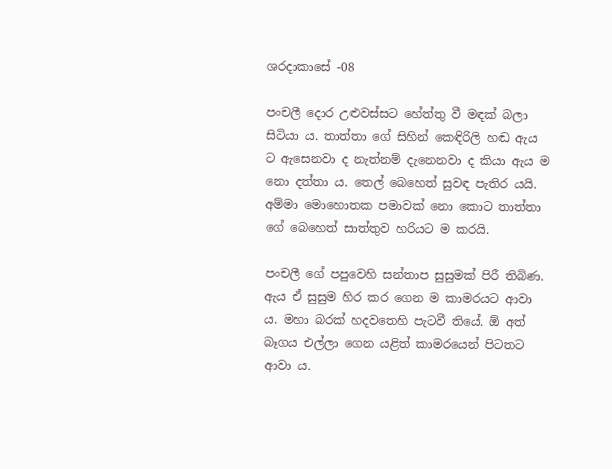ශරදාකාසේ -08

පංචලී දොර උළුවස්සට හේත්තු වී මඳක් බලා සිටියා ය. තාත්තා ගේ සිහින් කෙඳිරිලි හඬ ඇය ට ඇසෙනවා ද නැත්නම් දැනෙනවා ද කියා ඇය ම නො දත්තා ය. තෙල් බෙහෙත් සුවඳ පැතිර යයි. අම්මා මොහොතක පමාවක් නො කොට තාත්තා ගේ බෙහෙත් සාත්තුව හරියට ම කරයි.

පංචලී ගේ පපුවෙහි සන්තාප සුසුමක් පිරී තිබිණ. ඇය ඒ සුසුම හිර කර ගෙන ම කාමරයට ආවා ය. මහා බරක් හදවතෙහි පැටවී තියේ. ඕ අත් බෑගය එල්ලා ගෙන යළිත් කාමරයෙන් පිටතට ආවා ය.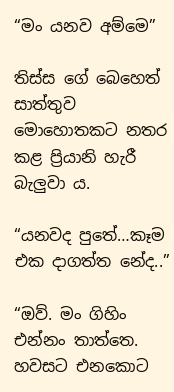“මං යනව අම්මෙ”

තිස්ස ගේ බෙහෙත් සාත්තුව මොහොතකට නතර කළ ප්‍රියානි හැරී බැලුවා ය.

“යනවද පුතේ…කෑම එක දාගත්ත නේද..”

“ඔව්. මං ගිහිං එන්නං තාත්තෙ. හවසට එනකොට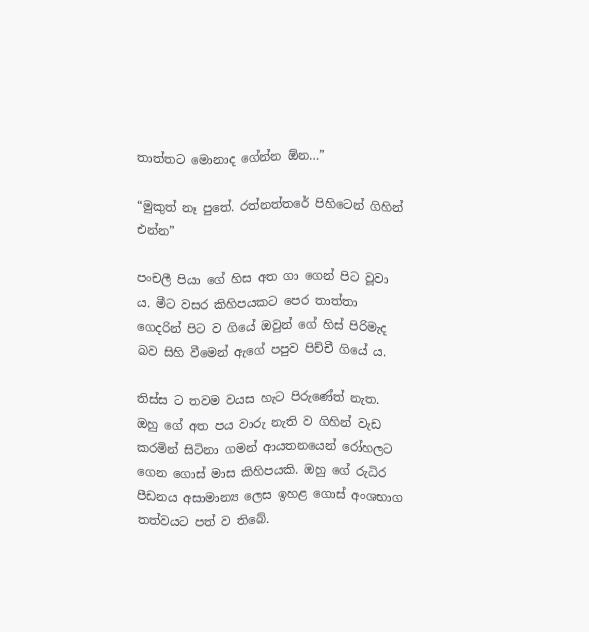තාත්තට මොනාද ගේන්න ඕන…”

“මුකුත් නෑ පුතේ. රත්නත්තරේ පිහිටෙන් ගිහින් එන්න”

පංචලී පියා ගේ හිස අත ගා ගෙන් පිට වූවා ය. මීට වසර කිහිපයකට පෙර තාත්තා ගෙදරින් පිට ව ගියේ ඔවුන් ගේ හිස් පිරිමැද බව සිහි වීමෙන් ඇගේ පපුව පිච්චී ගියේ ය.

තිස්ස ට තවම වයස හැට පිරුණේත් නැත. ඔහු ගේ අත පය වාරු නැති ව ගිහින් වැඩ කරමින් සිටිනා ගමන් ආයතනයෙන් රෝහලට ගෙන ගොස් මාස කිහිපයකි. ඔහු ගේ රුධිර පීඩනය අසාමාන්‍ය ලෙස ඉහළ ගොස් අංශභාග තත්වයට පත් ව තිබේ.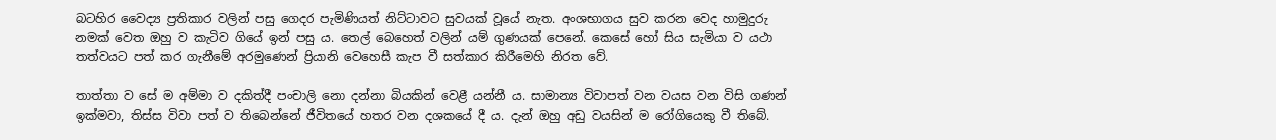බටහිර වෛද්‍ය ප්‍රතිකාර වලින් පසු ගෙදර පැමිණියත් නිට්ටාවට සුවයක් වූයේ නැත. අංශභාගය සුව කරන වෙද හාමුදුරු නමක් වෙත ඔහු ව කැටිව ගියේ ඉන් පසු ය. තෙල් බෙහෙත් වලින් යම් ගුණයක් පෙනේ. කෙසේ හෝ සිය සැමියා ව යථා තත්වයට පත් කර ගැනීමේ අරමුණෙන් ප්‍රියානි වෙහෙසී කැප වී සත්කාර කිරීමෙහි නිරත වේ.

තාත්තා ව සේ ම අම්මා ව දකිත්දී පංචාලි නො දන්නා බියකින් වෙළී යන්නී ය. සාමාන්‍ය විවාපත් වන වයස වන විසි ගණන් ඉක්මවා, තිස්ස විවා පත් ව තිබෙන්නේ ජීවිතයේ හතර වන දශකයේ දී ය. දැන් ඔහු අඩු වයසින් ම රෝගියෙකු වී තිබේ.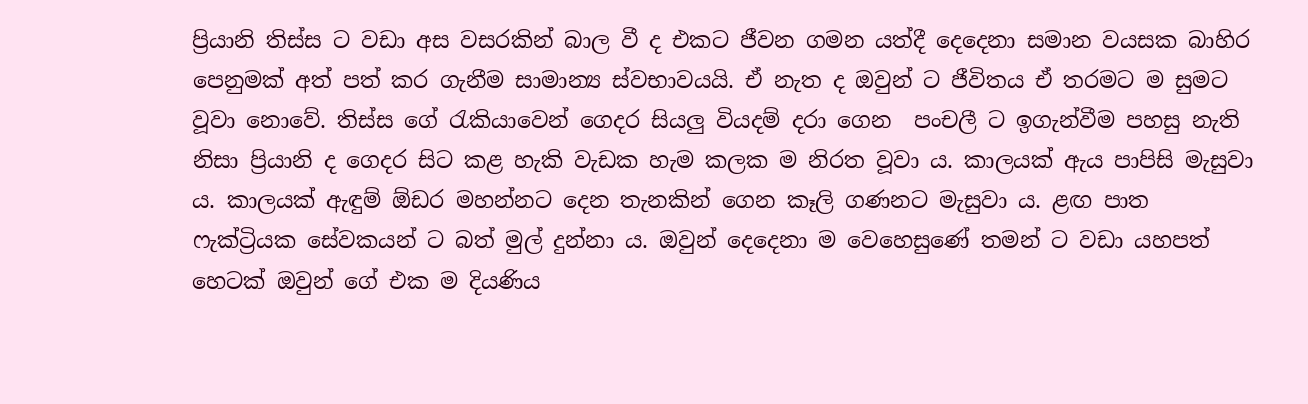ප්‍රියානි තිස්ස ට වඩා අස වසරකින් බාල වී ද එකට ජීවන ගමන යත්දී දෙදෙනා සමාන වයසක බාහිර පෙනුමක් අත් පත් කර ගැනීම සාමාන්‍ය ස්වභාවයයි. ඒ නැත ද ඔවුන් ට ජීවිතය ඒ තරමට ම සුමට වූවා නොවේ. තිස්ස ගේ රැකියාවෙන් ගෙදර සියලු වියදම් දරා ගෙන  පංචලී ට ඉගැන්වීම පහසු නැති නිසා ප්‍රියානි ද ගෙදර සිට කළ හැකි වැඩක හැම කලක ම නිරත වූවා ය. කාලයක් ඇය පාපිසි මැසුවා ය. කාලයක් ඇඳුම් ඕඩර මහන්නට දෙන තැනකින් ගෙන කෑලි ගණනට මැසුවා ය. ළඟ පාත ෆැක්ට්‍රියක සේවකයන් ට බත් මුල් දුන්නා ය. ඔවුන් දෙදෙනා ම වෙහෙසුණේ තමන් ට වඩා යහපත් හෙටක් ඔවුන් ගේ එක ම දියණිය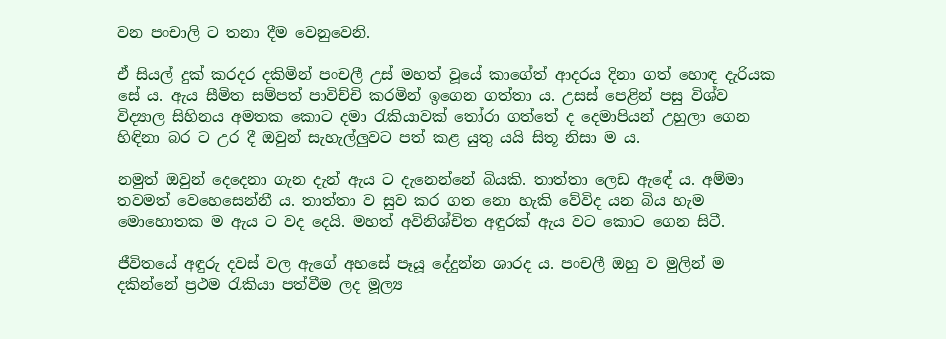වන පංචාලි ට තනා දීම වෙනුවෙනි.

ඒ සියල් දුක් කරදර දකිමින් පංචලී උස් මහත් වූයේ කාගේත් ආදරය දිනා ගත් හොඳ දැරියක සේ ය. ඇය සීමිත සම්පත් පාවිච්චි කරමින් ඉගෙන ගත්තා ය. උසස් පෙළින් පසු විශ්ව විද්‍යාල සිහිනය අමතක කොට දමා රැකියාවක් තෝරා ගත්තේ ද දෙමාපියන් උහුලා ගෙන හිඳිනා බර ට උර දී ඔවුන් සැහැල්ලුවට පත් කළ යුතු යයි සිතූ නිසා ම ය.

නමුත් ඔවුන් දෙදෙනා ගැන දැන් ඇය ට දැනෙන්නේ බියකි. තාත්තා ලෙඩ ඇඳේ ය. අම්මා තවමත් වෙහෙසෙන්නී ය. තාත්තා ව සුව කර ගත නො හැකි වේවිද යන බිය හැම මොහොතක ම ඇය ට වද දෙයි. මහත් අවිනිශ්චිත අඳුරක් ඇය වට කොට ගෙන සිටී.

ජීවිතයේ අඳුරු දවස් වල ඇගේ අහසේ පෑයූ දේදුන්න ශාරද ය. පංචලී ඔහු ව මුලින් ම දකින්නේ ප්‍රථම රැකියා පත්වීම ලද මූල්‍ය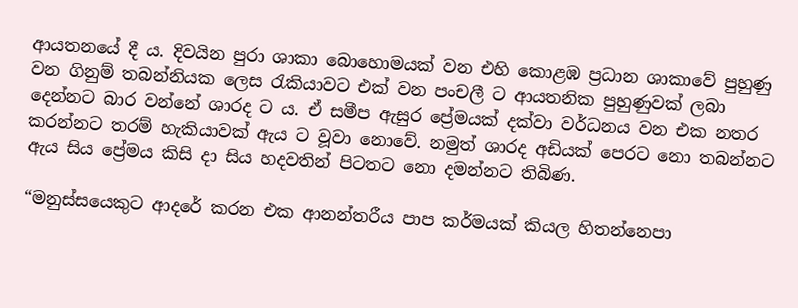ආයතනයේ දී ය. දිවයින පුරා ශාකා බොහොමයක් වන එහි කොළඹ ප්‍රධාන ශාකාවේ පුහුණු වන ගිනුම් තබන්නියක ලෙස රැකියාවට එක් වන පංචලී ට ආයතනික පුහුණුවක් ලබා දෙන්නට බාර වන්නේ ශාරද ට ය. ඒ සමීප ඇසුර ප්‍රේමයක් දක්වා වර්ධනය වන එක නතර කරන්නට තරම් හැකියාවක් ඇය ට වූවා නොවේ. නමුත් ශාරද අඩියක් පෙරට නො තබන්නට ඇය සිය ප්‍රේමය කිසි දා සිය හදවතින් පිටතට නො දමන්නට තිබිණ.

“මනුස්සයෙකුට ආදරේ කරන එක ආනන්තරීය පාප කර්මයක් කියල හිතන්නෙපා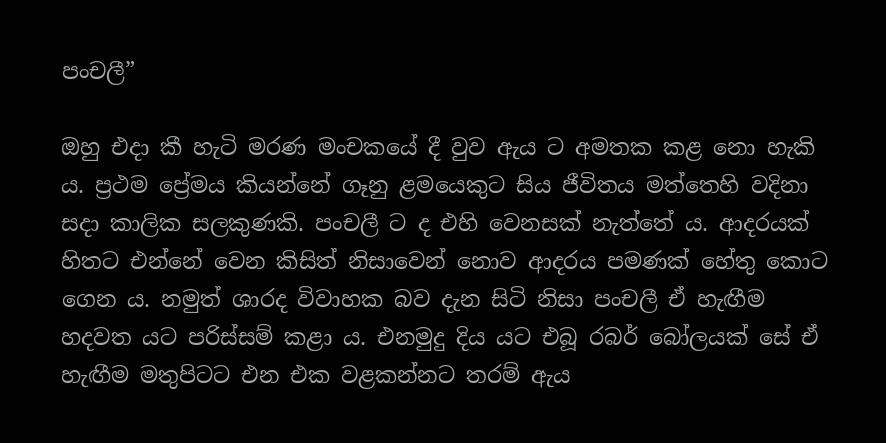පංචලී”

ඔහු එදා කී හැටි මරණ මංචකයේ දී වුව ඇය ට අමතක කළ නො හැකි ය. ප්‍රථම ප්‍රේමය කියන්නේ ගෑනු ළමයෙකුට සිය ජීවිතය මත්තෙහි වදිනා සදා කාලික සලකුණකි. පංචලී ට ද එහි වෙනසක් නැත්තේ ය. ආදරයක් හිතට එන්නේ වෙන කිසිත් නිසාවෙන් නොව ආදරය පමණක් හේතු කොට ගෙන ය. නමුත් ශාරද විවාහක බව දැන සිටි නිසා පංචලී ඒ හැඟීම හදවත යට පරිස්සම් කළා ය. එනමුදු දිය යට එබූ රබර් බෝලයක් සේ ඒ හැඟීම මතුපිටට එන එක වළකන්නට තරම් ඇය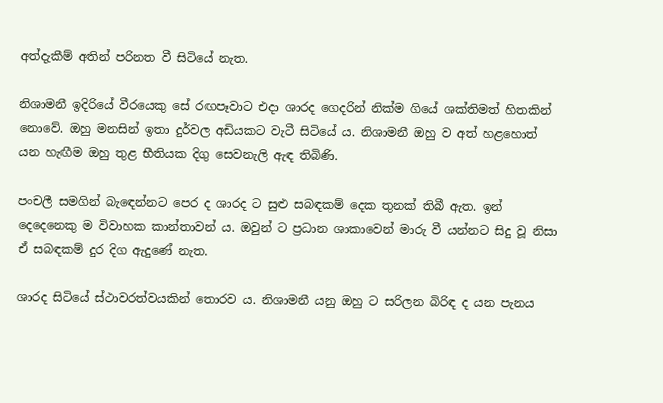අත්දැකීම් අතින් පරිනත වී සිටියේ නැත.

නිශාමනී ඉදිරියේ වීරයෙකු සේ රඟපෑවාට එදා ශාරද ගෙදරින් නික්ම ගියේ ශක්තිමත් හිතකින් නොවේ. ඔහු මනසින් ඉතා දුර්වල අඩියකට වැටී සිටියේ ය. නිශාමනී ඔහු ව අත් හළහොත් යන හැඟීම ඔහු තුළ භීතියක දිගු සෙවනැලි ඇඳ තිබිණි.

පංචලී සමගින් බැඳෙන්නට පෙර ද ශාරද ට සුළු සබඳකම් දෙක තුනක් තිබී ඇත. ඉන් දෙදෙනෙකු ම විවාහක කාන්තාවන් ය. ඔවුන් ට ප්‍රධාන ශාකාවෙන් මාරු වී යන්නට සිදු වූ නිසා ඒ සබඳකම් දුර දිග ඇදුණේ නැත.

ශාරද සිටියේ ස්ථාවරත්වයකින් තොරව ය. නිශාමනී යනු ඔහු ට සරිලන බිරිඳ ද යන පැනය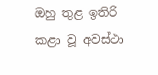ඔහු තුළ ඉතිරි කළා වූ අවස්ථා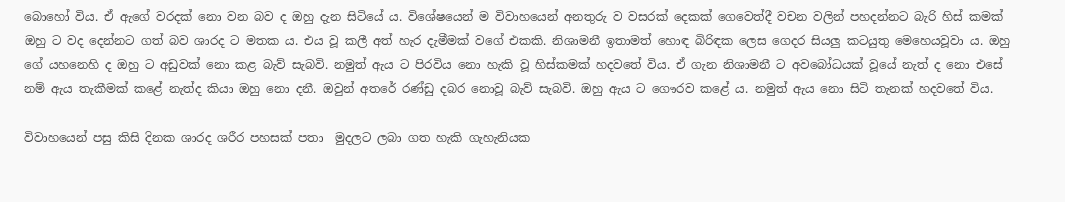බොහෝ විය. ඒ ඇගේ වරදක් නො වන බව ද ඔහු දැන සිටියේ ය. විශේෂයෙන් ම විවාහයෙන් අනතුරු ව වසරක් දෙකක් ගෙවෙත්දී වචන වලින් පහදන්නට බැරි හිස් කමක් ඔහු ට වද දෙන්නට ගත් බව ශාරද ට මතක ය. එය වූ කලී අත් හැර දැමීමක් වගේ එකකි. නිශාමනී ඉතාමත් හොඳ බිරිඳක ලෙස ගෙදර සියලු කටයුතු මෙහෙයවූවා ය. ඔහු ගේ යහනෙහි ද ඔහු ට අඩුවක් නො කළ බැව් සැබවි. නමුත් ඇය ට පිරවිය නො හැකි වූ හිස්කමක් හදවතේ විය. ඒ ගැන නිශාමනී ට අවබෝධයක් වූයේ නැත් ද නො එසේ නම් ඇය තැකීමක් කළේ නැත්ද කියා ඔහු නො දනී. ඔවුන් අතරේ රණ්ඩු දබර නොවූ බැව් සැබවි. ඔහු ඇය ට ගෞරව කළේ ය. නමුත් ඇය නො සිටි තැනක් හදවතේ විය.

විවාහයෙන් පසු කිසි දිනක ශාරද ශරීර පහසක් පතා  මුදලට ලබා ගත හැකි ගැහැනියක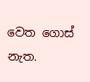වෙත ගොස් නැත.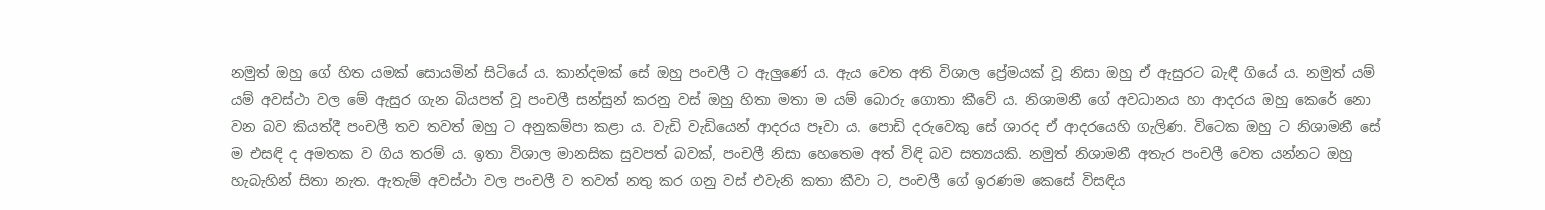නමුත් ඔහු ගේ හිත යමක් සොයමින් සිටියේ ය. කාන්දමක් සේ ඔහු පංචලී ට ඇලුණේ ය. ඇය වෙත අති විශාල ප්‍රේමයක් වූ නිසා ඔහු ඒ ඇසුරට බැඳී ගියේ ය. නමුත් යම් යම් අවස්ථා වල මේ ඇසුර ගැන බියපත් වූ පංචලී සන්සුන් කරනු වස් ඔහු හිතා මතා ම යම් බොරු ගොතා කීවේ ය. නිශාමනී ගේ අවධානය හා ආදරය ඔහු කෙරේ නො වන බව කියත්දී පංචලී තව තවත් ඔහු ට අනුකම්පා කළා ය. වැඩි වැඩියෙන් ආදරය පෑවා ය. පොඩි දරුවෙකු සේ ශාරද ඒ ආදරයෙහි ගැලිණ. විටෙක ඔහු ට නිශාමනී සේ ම එසඳි ද අමතක ව ගිය තරම් ය. ඉතා විශාල මානසික සුවපත් බවක්, පංචලී නිසා හෙතෙම අත් විඳි බව සත්‍යයකි. නමුත් නිශාමනී අතැර පංචලී වෙත යන්නට ඔහු හැබැහින් සිතා නැත. ඇතැම් අවස්ථා වල පංචලී ව තවත් නතු කර ගනු වස් එවැනි කතා කීවා ට, පංචලී ගේ ඉරණම කෙසේ විසඳිය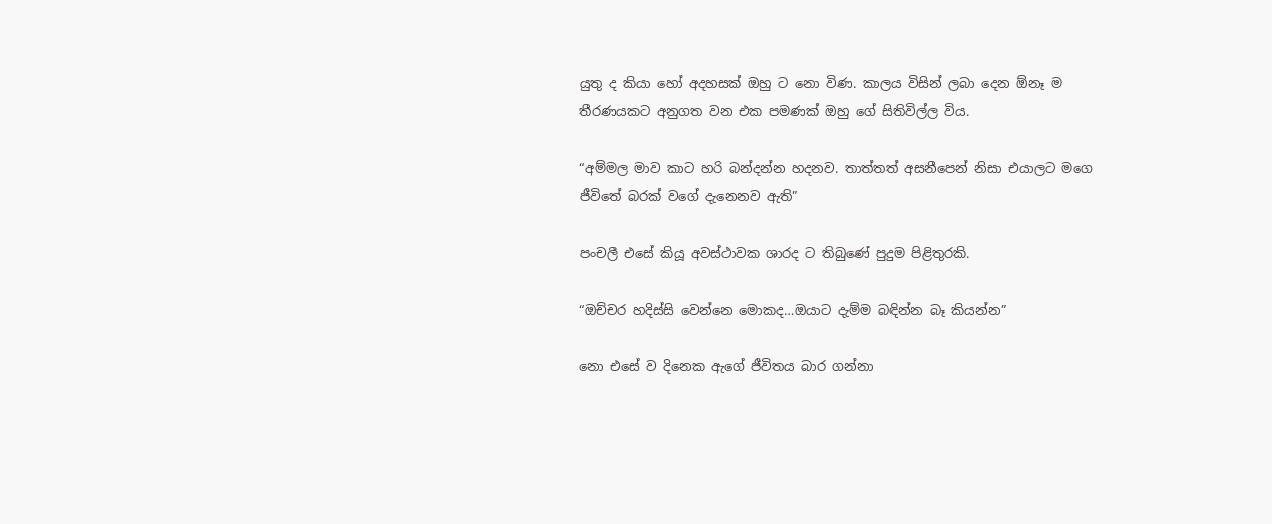යුතු ද කියා හෝ අදහසක් ඔහු ට නො විණ. කාලය විසින් ලබා දෙන ඕනෑ ම තීරණයකට අනුගත වන එක පමණක් ඔහු ගේ සිතිවිල්ල විය.

“අම්මල මාව කාට හරි බන්දන්න හදනව. තාත්තත් අසනීපෙන් නිසා එයාලට මගෙ ජීවිතේ බරක් වගේ දැනෙනව ඇති”

පංචලී එසේ කියූ අවස්ථාවක ශාරද ට තිබුණේ පුදුම පිළිතුරකි.

“ඔච්චර හදිස්සි වෙන්නෙ මොකද…ඔයාට දැම්ම බඳින්න බෑ කියන්න”

නො එසේ ව දිනෙක ඇගේ ජීවිතය බාර ගන්නා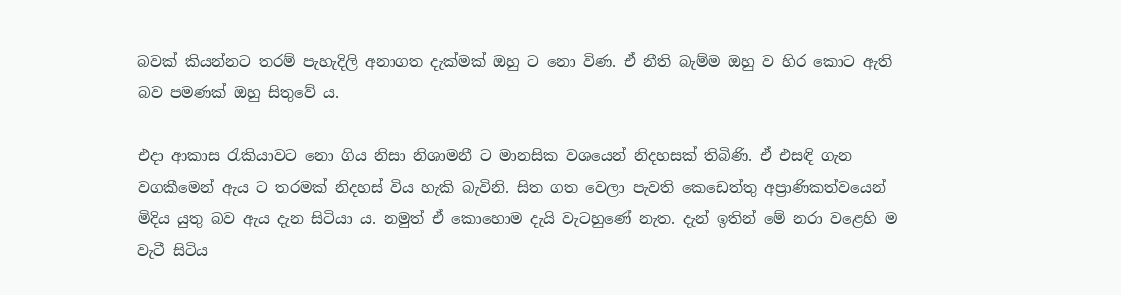බවක් කියන්නට තරම් පැහැදිලි අනාගත දැක්මක් ඔහු ට නො විණ. ඒ නීති බැම්ම ඔහු ව හිර කොට ඇති බව පමණක් ඔහු සිතුවේ ය.

එදා ආකාස රැකියාවට නො ගිය නිසා නිශාමනී ට මානසික වශයෙන් නිදහසක් තිබිණි. ඒ එසඳි ගැන වගකීමෙන් ඇය ට තරමක් නිදහස් විය හැකි බැවිනි. සිත ගත වෙලා පැවති කෙඩෙත්තු අප්‍රාණිකත්වයෙන් මිදිය යුතු බව ඇය දැන සිටියා ය. නමුත් ඒ කොහොම දැයි වැටහුණේ නැත. දැන් ඉතින් මේ නරා වළෙහි ම වැටී සිටිය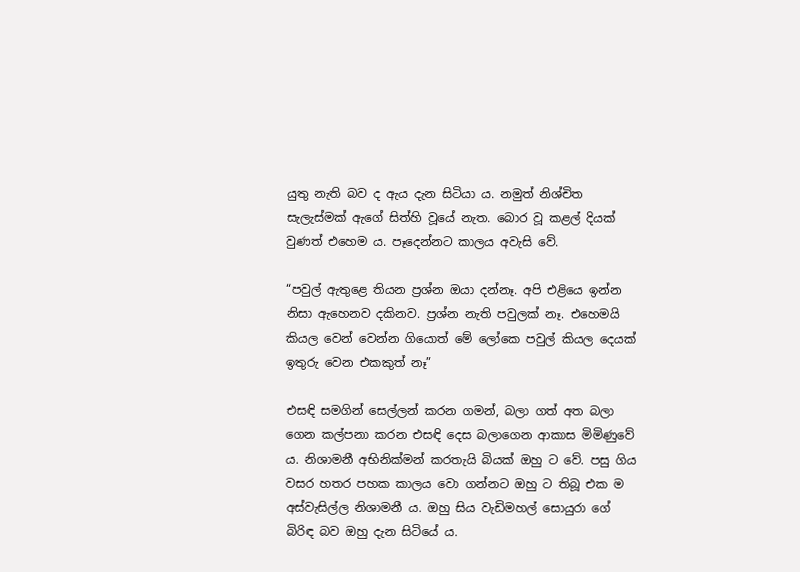යුතු නැති බව ද ඇය දැන සිටියා ය. නමුත් නිශ්චිත සැලැස්මක් ඇගේ සිත්හි වූයේ නැත. බොර වූ කළල් දියක් වුණත් එහෙම ය. පෑදෙන්නට කාලය අවැසි වේ.

“පවුල් ඇතුළෙ තියන ප්‍රශ්න ඔයා දන්නෑ. අපි එළියෙ ඉන්න නිසා ඇහෙනව දකිනව. ප්‍රශ්න නැති පවුලක් නෑ. එහෙමයි කියල වෙන් වෙන්න ගියොත් මේ ලෝකෙ පවුල් කියල දෙයක් ඉතුරු වෙන එකකුත් නෑ”

එසඳි සමගින් සෙල්ලන් කරන ගමන්, බලා ගත් අත බලා ගෙන කල්පනා කරන එසඳි දෙස බලාගෙන ආකාස මිමිණුවේ ය. නිශාමනී අභිනික්මන් කරතැයි බියක් ඔහු ට වේ. පසු ගිය වසර හතර පහක කාලය වො ගන්නට ඔහු ට තිබූ එක ම අස්වැසිල්ල නිශාමනී ය. ඔහු සිය වැඩිමහල් සොයුරා ගේ බිරිඳ බව ඔහු දැන සිටියේ ය.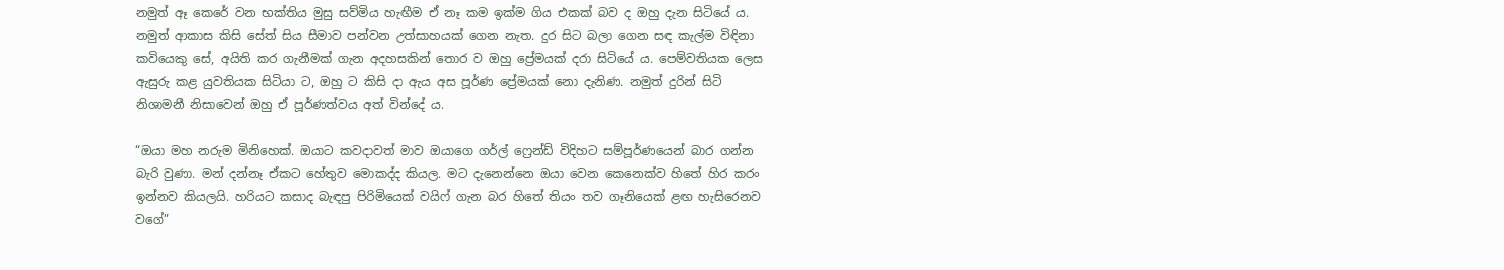නමුත් ඈ කෙරේ වන භක්තිය මුසු සව්මිය හැඟීම ඒ නෑ කම ඉක්ම ගිය එකක් බව ද ඔහු දැන සිටියේ ය. නමුත් ආකාස කිසි සේත් සිය සීමාව පන්වන උත්සාහයක් ගෙන නැත. දුර සිට බලා ගෙන සඳ කැල්ම විඳිනා කවියෙකු සේ, අයිති කර ගැනීමක් ගැන අදහසකින් තොර ව ඔහු ප්‍රේමයක් දරා සිටියේ ය. පෙම්වතියක ලෙස ඇසුරු කළ යුවතියක සිටියා ට, ඔහු ට කිසි දා ඇය අස පූර්ණ ප්‍රේමයක් නො දැනිණ. නමුත් දුරින් සිටි නිශාමනී නිසාවෙන් ඔහු ඒ පූර්ණත්වය අත් වින්දේ ය.

“ඔයා මහ නරුම මිනිහෙක්. ඔයාට කවදාවත් මාව ඔයාගෙ ගර්ල් ෆ්‍රෙන්ඩ් විදිහට සම්පූර්ණයෙන් බාර ගන්න බැරි වුණා. මන් දන්නෑ ඒකට හේතුව මොකද්ද කියල. මට දැනෙන්නෙ ඔයා වෙන කෙනෙක්ව හිතේ හිර කරං ඉන්නව කියලයි. හරියට කසාද බැඳපු පිරිමියෙක් වයිෆ් ගැන බර හිතේ තියං තව ගෑනියෙක් ළඟ හැසිරෙනව වගේ”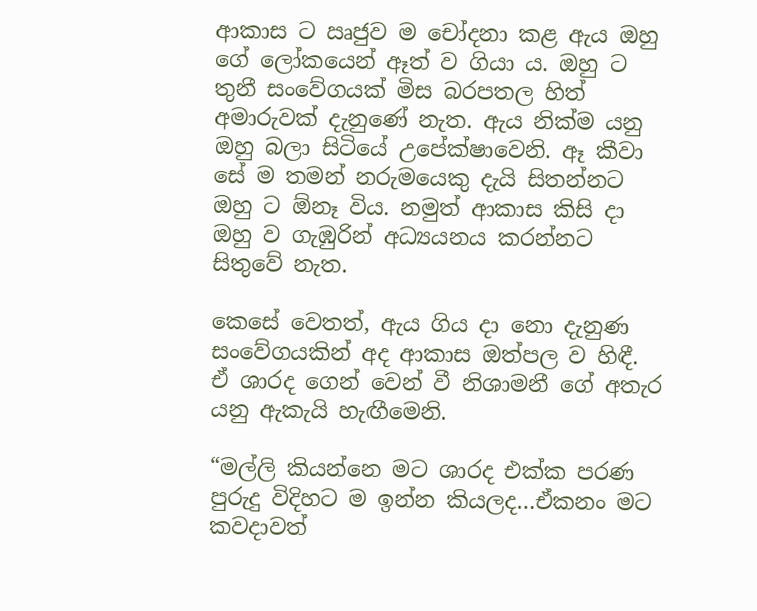ආකාස ට ඍජුව ම චෝදනා කළ ඇය ඔහු ගේ ලෝකයෙන් ඈත් ව ගියා ය. ඔහු ට තුනී සංවේගයක් මිස බරපතල හිත් අමාරුවක් දැනුණේ නැත. ඇය නික්ම යනු ඔහු බලා සිටියේ උපේක්ෂාවෙනි. ඈ කීවා සේ ම තමන් නරුමයෙකු දැයි සිතන්නට ඔහු ට ඕනෑ විය. නමුත් ආකාස කිසි දා ඔහු ව ගැඹුරින් අධ්‍යයනය කරන්නට සිතුවේ නැත.

කෙසේ වෙතත්, ඇය ගිය දා නො දැනුණ සංවේගයකින් අද ආකාස ඔත්පල ව හිඳී. ඒ ශාරද ගෙන් වෙන් වී නිශාමනී ගේ අතැර යනු ඇකැයි හැඟීමෙනි.

“මල්ලි කියන්නෙ මට ශාරද එක්ක පරණ පුරුදු විදිහට ම ඉන්න කියලද…ඒකනං මට කවදාවත්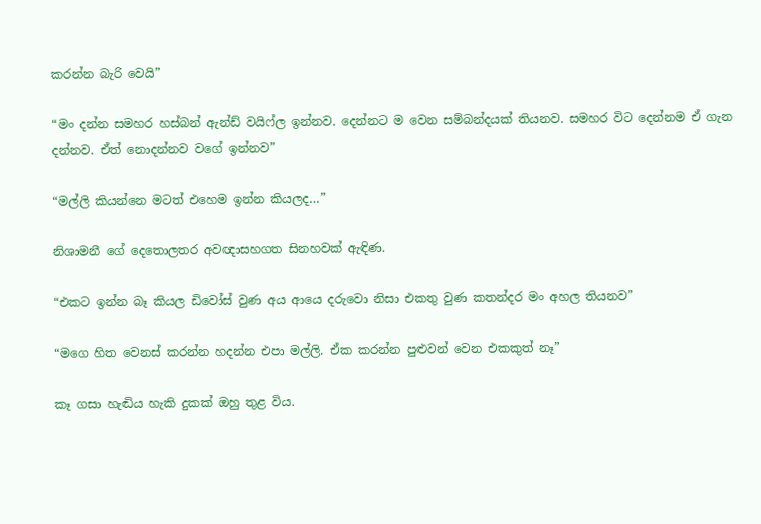කරන්න බැරි වෙයි”

“මං දන්න සමහර හස්බන් ඇන්ඩ් වයිෆ්ල ඉන්නව. දෙන්නට ම වෙන සම්බන්දයක් තියනව. සමහර විට දෙන්නම ඒ ගැන දන්නව. ඒත් නොදන්නව වගේ ඉන්නව”

“මල්ලි කියන්නෙ මටත් එහෙම ඉන්න කියලද…”

නිශාමනී ගේ දෙතොලතර අවඥාසහගත සිනහවක් ඇඳිණ.

“එකට ඉන්න බෑ කියල ඩිවෝස් වුණ අය ආයෙ දරුවො නිසා එකතු වුණ කතන්දර මං අහල තියනව”

“මගෙ හිත වෙනස් කරන්න හදන්න එපා මල්ලි. ඒක කරන්න පුළුවන් වෙන එකකුත් නෑ”

කෑ ගසා හැඬිය හැකි දුකක් ඔහු තුළ විය.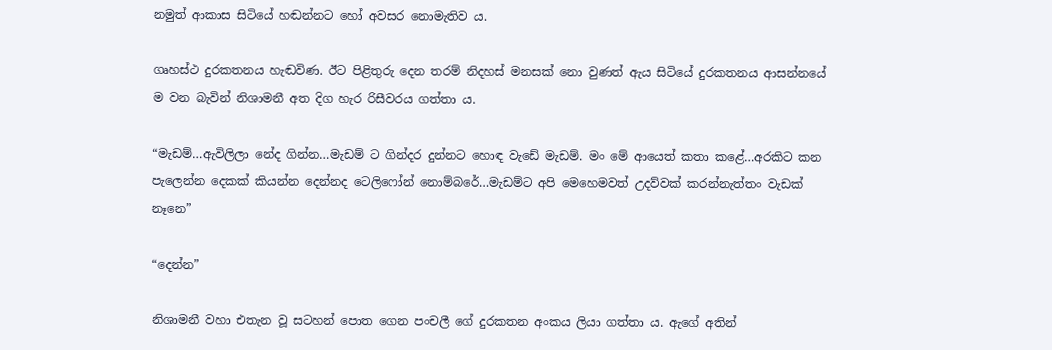නමුත් ආකාස සිටියේ හඬන්නට හෝ අවසර නොමැතිව ය.

ගෘහස්ථ දුරකතනය හැඬවිණ. ඊට පිළිතුරු දෙන තරම් නිදහස් මනසක් නො වුණත් ඇය සිටියේ දුරකතනය ආසන්නයේ ම වන බැවින් නිශාමනී අත දිග හැර රිසීවරය ගත්තා ය.

“මැඩම්…ඇවිලිලා නේද ගින්න…මැඩම් ට ගින්දර දුන්නට හොඳ වැඩේ මැඩම්. මං මේ ආයෙත් කතා කළේ…අරකිට කන පැලෙන්න දෙකක් කියන්න දෙන්නද ටෙලිෆෝන් නොම්බරේ…මැඩම්ට අපි මෙහෙමවත් උදව්වක් කරන්නැත්තං වැඩක් නෑනෙ”

“දෙන්න”

නිශාමනී වහා එතැන වූ සටහන් පොත ගෙන පංචලී ගේ දුරකතන අංකය ලියා ගත්තා ය. ඇගේ අතින්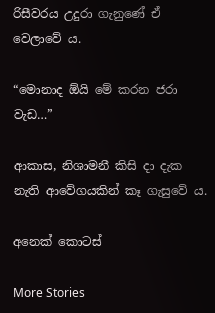රිසීවරය උදුරා ගැනුණේ ඒ වෙලාවේ ය.

“මොනාද ඕයි මේ කරන ජරා වැඩ…”

ආකාස, නිශාමනී කිසි දා දැක නැති ආවේගයකින් කෑ ගැසුවේ ය.

අනෙක් කොටස්

More Stories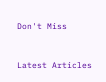Don't Miss


Latest Articles